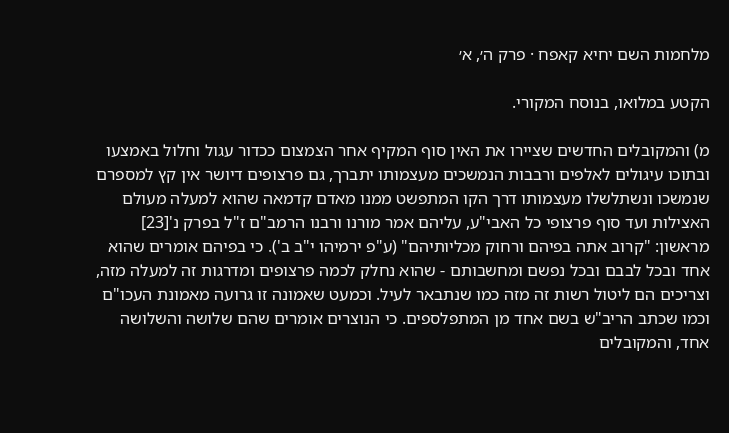מלחמות השם יחיא קאפח · פרק ה׳, א׳

הקטע במלואו, בנוסח המקורי.

מ) והמקובלים החדשים שציירו את האין סוף המקיף אחר הצמצום ככדור עגול וחלול באמצעו ובתוכו עיגולים לאלפים ורבבות הנמשכים מעצמותו יתברך, גם פרצופים דיושר אין קץ למספרם שנמשכו ונשתלשלו מעצמותו דרך הקו המתפשט ממנו מאדם קדמאה שהוא למעלה מעולם האצילות ועד סוף פרצופי כל האבי"ע, עליהם אמר מורנו ורבנו הרמב"ם ז"ל בפרק נ'[23] מראשון: "קרוב אתה בפיהם ורחוק מכליותיהם" (ע"פ ירמיהו י"ב ב'). כי בפיהם אומרים שהוא אחד ובכל לבבם ובכל נפשם ומחשבותם - שהוא נחלק לכמה פרצופים ומדרגות זה למעלה מזה, וצריכים הם ליטול רשות זה מזה כמו שנתבאר לעיל. וכמעט שאמונה זו גרועה מאמונת העכו"ם וכמו שכתב הריב"ש בשם אחד מן המתפלספים. כי הנוצרים אומרים שהם שלושה והשלושה אחד, והמקובלים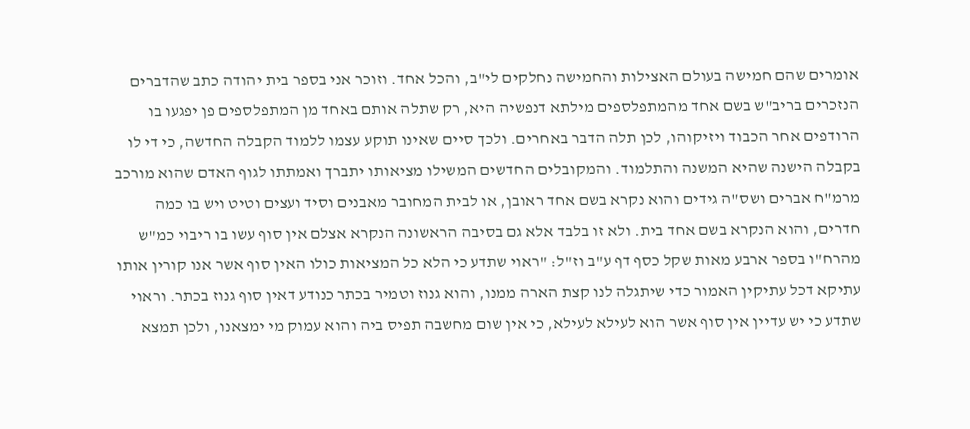אומרים שהם חמישה בעולם האצילות והחמישה נחלקים לי"ב, והכל אחד. וזוכר אני בספר בית יהודה כתב שהדברים הנזכרים בריב"ש בשם אחד מהמתפלספים מילתא דנפשיה היא, רק שתלה אותם באחד מן המתפלספים פן יפגעו בו הרודפים אחר הכבוד ויזיקוהו, לכן תלה הדבר באחרים. ולכך סיים שאינו תוקע עצמו ללמוד הקבלה החדשה, כי די לו בקבלה הישנה שהיא המשנה והתלמוד. והמקובלים החדשים המשילו מציאותו יתברך ואמתתו לגוף האדם שהוא מורכב מרמ"ח אברים ושס"ה גידים והוא נקרא בשם אחד ראובן, או לבית המחובר מאבנים וסיד ועצים וטיט ויש בו כמה חדרים, והוא הנקרא בשם אחד בית. ולא זו בלבד אלא גם בסיבה הראשונה הנקרא אצלם אין סוף עשו בו ריבוי כמ"ש מהרח"ו בספר ארבע מאות שקל כסף דף ע"ב וז"ל: "ראוי שתדע כי הלא כל המציאות כולו האין סוף אשר אנו קורין אותו עתיקא דכל עתיקין האמור כדי שיתגלה לנו קצת הארה ממנו, והוא גנוז וטמיר בכתר כנודע דאין סוף גנוז בכתר. וראוי שתדע כי יש עדיין אין סוף אשר הוא לעילא לעילא, כי אין שום מחשבה תפיס ביה והוא עמוק מי ימצאנו, ולכן תמצא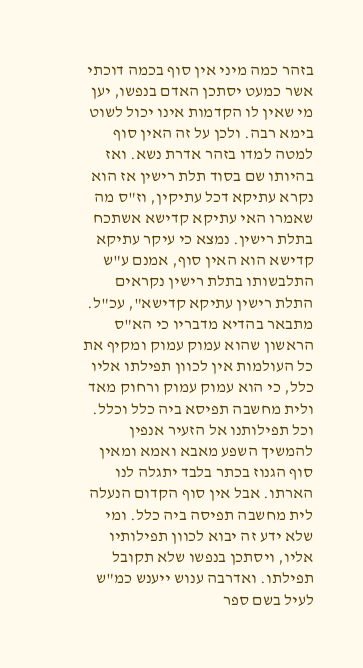בזהר כמה מיני אין סוף בכמה דוכתי אשר כמעט יסתכן האדם בנפשו, יען מי שאין לו הקדמות אינו יכול לשוט בימא רבה. ולכן על זה האין סוף למטה למדו בזהר אדרת נשא. ואז בהיותו שם בסוד תלת רישין אז הוא נקרא עתיקא דכל עתיקין, וז"ס מה שאמרו האי עתיקא קדישא אשתכח בתלת רישין. נמצא כי עיקר עתיקא קדישא הוא האין סוף, אמנם ע"ש התלבשותו בתלת רישין נקראים התלת רישין עתיקא קדישא", עכ"ל. מתבאר בהדיא מדבריו כי הא"ס הראשון שהוא עמוק עמוק ומקיף את כל העולמות אין לכוון תפילתו אליו כלל, כי הוא עמוק עמוק ורחוק מאד ולית מחשבה תפיסא ביה כלל וכלל. וכל תפילותנו אל הזעיר אנפין להמשיך השפע מאבא ואמא ומאין סוף הגנוז בכתר בלבד יתגלה לנו הארתו. אבל אין סוף הקדום הנעלה לית מחשבה תפיסה ביה כלל. ומי שלא ידע זה יבוא לכוון תפילותיו אליו, ויסתכן בנפשו שלא תקובל תפילתו. ואדרבה ענוש ייענש כמ"ש לעיל בשם ספר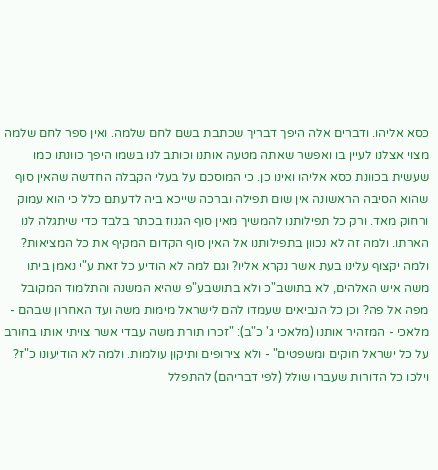כסא אליהו. ודברים אלה היפך דבריך שכתבת בשם לחם שלמה. ואין ספר לחם שלמה מצוי אצלנו לעיין בו ואפשר שאתה מטעה אותנו וכותב לנו בשמו היפך כוונתו כמו שעשית בכוונת כסא אליהו ואינו כן. כי המוסכם על בעלי הקבלה החדשה שהאין סוף שהוא הסיבה הראשונה אין שום תפילה וברכה שייכא ביה לדעתם כלל כי הוא עמוק ורחוק מאד. ורק כל תפילותנו להמשיך מאין סוף הגנוז בכתר בלבד כדי שיתגלה לנו הארתו. ולמה זה לא נכוון בתפילותנו אל האין סוף הקדום המקיף את כל המציאות? ולמה יקצוף עלינו בעת אשר נקרא אליו? וגם למה לא הודיע כל זאת ע"י נאמן ביתו משה איש האלהים, לא בתושב"כ ולא בתושבע"פ שהיא המשנה והתלמוד המקובל מפה אל פה? וכן כל הנביאים שעמדו להם לישראל מימות משה ועד האחרון שבהם - מלאכי - המזהיר אותנו (מלאכי ג' כ"ב): "זכרו תורת משה עבדי אשר צויתי אותו בחורב על כל ישראל חוקים ומשפטים" - ולא צירופים ותיקון עולמות. ולמה לא הודיעונו כ"ז? וילכו כל הדורות שעברו שולל (לפי דבריהם) להתפלל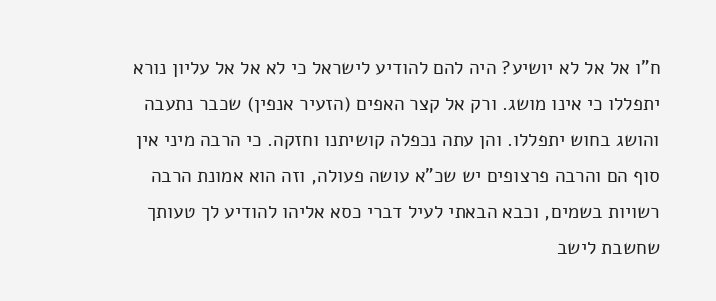ח"ו אל אל לא יושיע? היה להם להודיע לישראל כי לא אל אל עליון נורא יתפללו כי אינו מושג. ורק אל קצר האפים (הזעיר אנפין) שכבר נתעבה והושג בחוש יתפללו. והן עתה נכפלה קושיתנו וחזקה. כי הרבה מיני אין סוף הם והרבה פרצופים יש שכ"א עושה פעולה, וזה הוא אמונת הרבה רשויות בשמים, וכבא הבאתי לעיל דברי כסא אליהו להודיע לך טעותך שחשבת לישב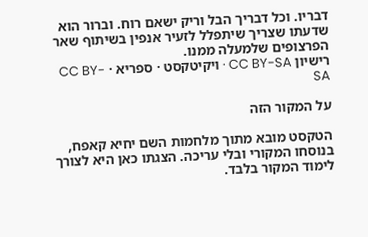דבריו. וכל דבריך הבל וריק ישאם רוח. וברור הוא שדעתו שצריך שיתפלל לזעיר אנפין בשיתוף שאר הפרצופים שלמעלה ממנו.
רישיון CC BY-SA · ויקיטקסט · ספריא · CC BY-SA

על המקור הזה

הטקסט מובא מתוך מלחמות השם יחיא קאפח, בנוסחו המקורי ובלי עריכה. הצגתו כאן היא לצורך לימוד המקור בלבד.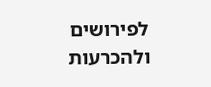לפירושים ולהכרעות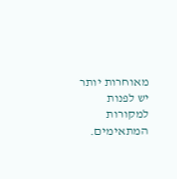מאוחרות יותר יש לפנות למקורות המתאימים.